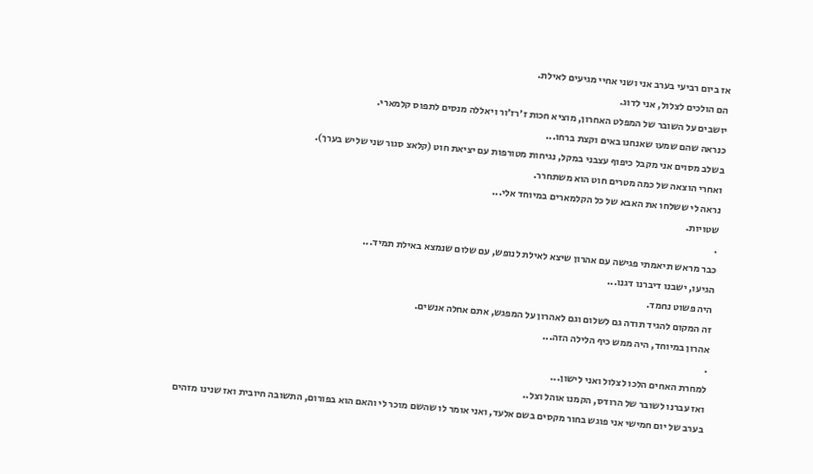אז ביום רביעי בערב אני ושני אחיי מגיעים לאילת.
הם הולכים לצלול, אני לדוג.
יושבים על השובר של המפלט האחרון, מוציא חכות ז׳רז׳ור ויאללה מנסים לתפוס קלמארי.
כנראה שהם שמעו שאנחנו באים וקצת ברחו...
בשלב מסוים אני מקבל כיפוף עצבני במקל, נגיחות מטורפות עם יציאת חוט (קלאצ סגור שני שליש בערך).
ואחרי הוצאה של כמה מטרים חוט הוא משתחרר.
נראה לי ששלחו את האבא של כל הקלמארים במיוחד אלי...
שטויות.
.
כבר מראש תיאמתי פגישה עם אהרון שיצא לאילת לנופש, עם שלום שנמצא באילת תמיד...
הגיעו, ישבנו דיברנו דגנו...
היה פשוט נחמד.
זה המקום להגיד תודה גם לשלום וגם לאהרון על המפגש, אתם אחלה אנשים.
אהרון במיוחד, היה ממש כיף הלילה הזה...
.
למחרת האחים הלכו לצלול ואני לישון...
ואז עברנו לשובר של הרודס, הקמנו אוהל וצל..
בערב של יום חמישי אני פוגש בחור מקסים בשם אלעד, ואני אומר לו שהשם מוכר לי והאם הוא בפורום, התשובה חיובית ואז שנינו מזהים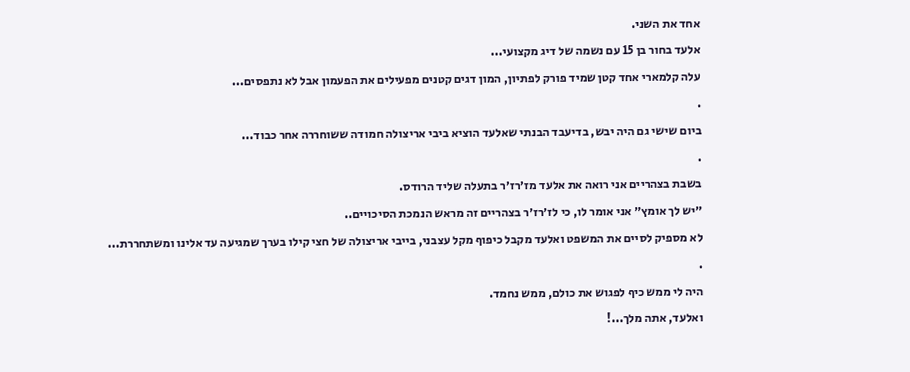אחד את השני.
אלעד בחור בן 15 עם נשמה של דיג מקצועי...
עלה קלמארי אחד קטן שמיד פורק לפתיון, המון דגים קטנים מפעילים את הפעמון אבל לא נתפסים...
.
ביום שישי גם היה יבש, בדיעבד הבנתי שאלעד הוציא ביבי אריצולה חמודה ששוחררה אחר כבוד...
.
בשבת בצהריים אני רואה את אלעד מז׳רז׳ר בתעלה שליד הרודס.
״יש לך אומץ״ אני אומר לו, כי לז׳רז׳ר בצהריים זה מראש הנמכת הסיכויים..
לא מספיק לסיים את המשפט ואלעד מקבל כיפוף מקל עצבני, בייבי אריצולה של חצי קילו בערך שמגיעה עד אלינו ומשתחררת...
.
היה לי ממש כיף לפגוש את כולם, ממש נחמד.
ואלעד, אתה מלך...!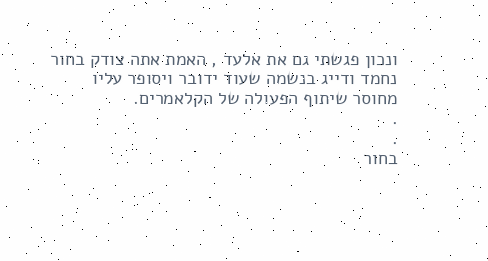ונכון פגשתי גם את אלעד , האמת אתה צודק בחור נחמד ודייג בנשמה שעוד ידובר ויסופר עליו
מחוסר שיתוף הפעולה של הקלאמרים.
.
.
בחור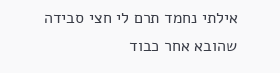אילתי נחמד תרם לי חצי סבידה
שהובא אחר כבוד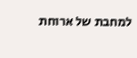למחבת של ארוחת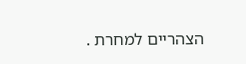הצהריים למחרת .